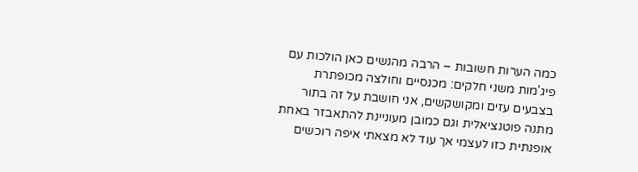כמה הערות חשובות – הרבה מהנשים כאן הולכות עם פיג'מות משני חלקים: מכנסיים וחולצה מכופתרת בצבעים עזים ומקושקשים, אני חושבת על זה בתור מתנה פוטנציאלית וגם כמובן מעוניינת להתאבזר באחת אופנתית כזו לעצמי אך עוד לא מצאתי איפה רוכשים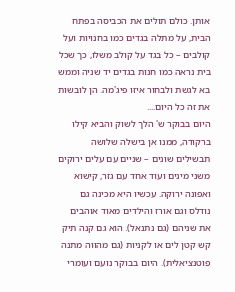אותן. כולם תולים את הכביסה בפתח הבית, על מתלה בגדים כמו בחנויות ועל קולבים – כל בגד על קולב משלו, כך שכל בית נראה כמו חנות בגדים יד שניה וממש בא לגשת ולבחור איזו פיג'מה. הן לובשות את זה כל היום....
היום בבוקר ש' הלך לשוק והביא קילו ברקודה, ממנו אן בישלה שלושה תבשילים שונים – שניים עם עלים ירוקים משני מינים ועוד אחד עם גזר, קישוא ואפונה ירוקה. עכשיו היא מכינה גם נודלס וגם אורז והילדים מאוד אוהבים את שניהם (גם נתנאל). הוא גם קנה תיק קש קטן לים או לקניות (גם מהווה מתנה פוטנציאלית). היום בבוקר נועם ועומרי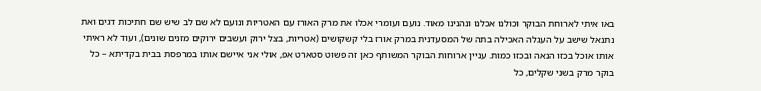באו איתי לארוחת הבוקר וכולנו אכלנו ונהנינו מאוד. נועם ועומרי אכלו את מרק האורז עם האטריות ונועם לא שם לב שיש שם חתיכות דגים ואת נתנאל שישב על העגלה האכילה בתה של המסעדנית במרק אורז בלי קשקושים (אטריות, בצל ירוק ועשבים ירוקים מזנים שונים), ועוד לא ראיתי אותו אוכל בכזו הנאה ובכזו כמות. עניין ארוחות הבוקר המשותף כאן זה פשוט סטארט אפ, אולי אני איישם אותו במרפסת בבית בקדיתא – כל בוקר מרק בשני שקלים, כל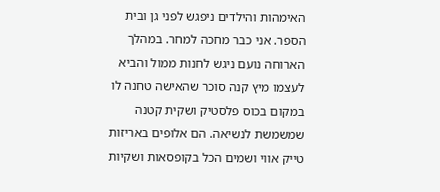האימהות והילדים ניפגש לפני גן ובית הספר. אני כבר מחכה למחר. במהלך הארוחה נועם ניגש לחנות ממול והביא לעצמו מיץ קנה סוכר שהאישה טחנה לו במקום בכוס פלסטיק ושקית קטנה שמשמשת לנשיאה. הם אלופים באריזות טייק אווי ושמים הכל בקופסאות ושקיות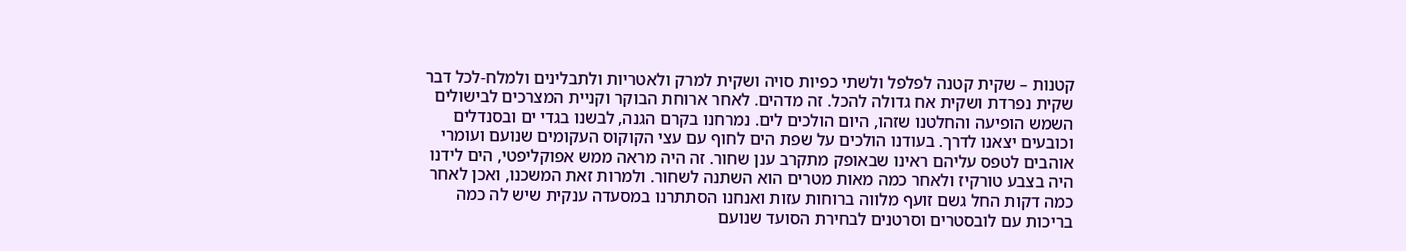קטנות – שקית קטנה לפלפל ולשתי כפיות סויה ושקית למרק ולאטריות ולתבלינים ולמלח-לכל דבר שקית נפרדת ושקית אח גדולה להכל. זה מדהים. לאחר ארוחת הבוקר וקניית המצרכים לבישולים השמש הופיעה והחלטנו שזהו, היום הולכים לים. נמרחנו בקרם הגנה, לבשנו בגדי ים ובסנדלים וכובעים יצאנו לדרך. בעודנו הולכים על שפת הים לחוף עם עצי הקוקוס העקומים שנועם ועומרי אוהבים לטפס עליהם ראינו שבאופק מתקרב ענן שחור. זה היה מראה ממש אפוקליפטי, הים לידנו היה בצבע טורקיז ולאחר כמה מאות מטרים הוא השתנה לשחור. ולמרות זאת המשכנו, ואכן לאחר כמה דקות החל גשם זועף מלווה ברוחות עזות ואנחנו הסתתרנו במסעדה ענקית שיש לה כמה בריכות עם לובסטרים וסרטנים לבחירת הסועד שנועם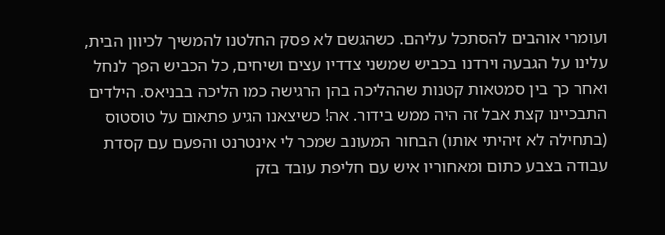ועומרי אוהבים להסתכל עליהם. כשהגשם לא פסק החלטנו להמשיך לכיוון הבית, עלינו על הגבעה וירדנו בכביש שמשני צדדיו עצים ושיחים, כל הכביש הפך לנחל ואחר כך בין סמטאות קטנות שההליכה בהן הרגישה כמו הליכה בבניאס. הילדים התבכיינו קצת אבל זה היה ממש בידור. אה! כשיצאנו הגיע פתאום על טוסטוס (בתחילה לא זיהיתי אותו) הבחור המעונב שמכר לי אינטרנט והפעם עם קסדת עבודה בצבע כתום ומאחוריו איש עם חליפת עובד בזק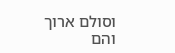וסולם ארוך והם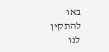באו להתקין לנו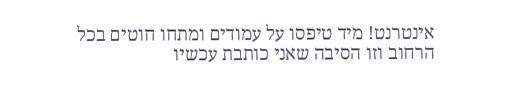אינטרנט! מיד טיפסו על עמודים ומתחו חוטים בכל הרחוב וזו הסיבה שאני כותבת עכשיו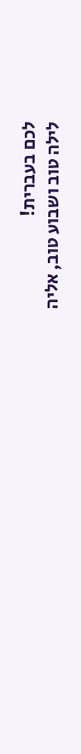לכם בעברית!
לילה טוב ושבוע טוב, אליה